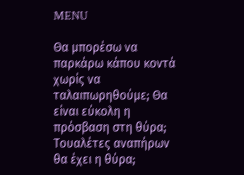MENU

Θα μπορέσω να παρκάρω κάπου κοντά χωρίς να ταλαιπωρηθούμε; Θα είναι εύκολη η πρόσβαση στη θύρα; Τουαλέτες αναπήρων θα έχει η θύρα;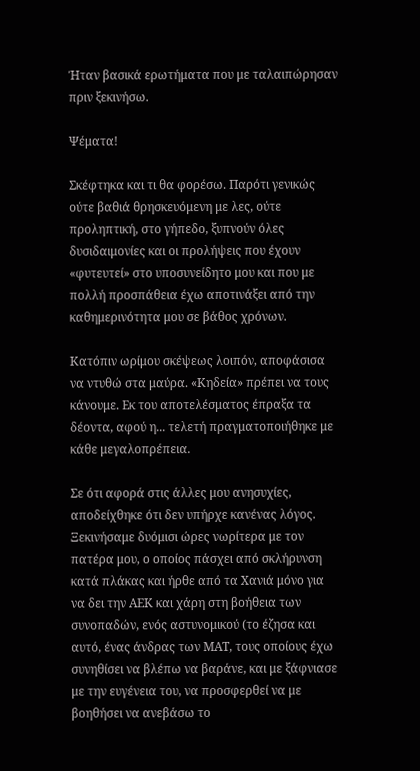Ήταν βασικά ερωτήματα που με ταλαιπώρησαν πριν ξεκινήσω.

Ψέματα!

Σκέφτηκα και τι θα φορέσω. Παρότι γενικώς ούτε βαθιά θρησκευόμενη με λες, ούτε προληπτική, στο γήπεδο, ξυπνούν όλες δυσιδαιμονίες και οι προλήψεις που έχουν «φυτευτεί» στο υποσυνείδητο μου και που με πολλή προσπάθεια έχω αποτινάξει από την καθημερινότητα μου σε βάθος χρόνων.

Κατόπιν ωρίμου σκέψεως λοιπόν, αποφάσισα να ντυθώ στα μαύρα. «Κηδεία» πρέπει να τους κάνουμε. Εκ του αποτελέσματος έπραξα τα δέοντα, αφού η... τελετή πραγματοποιήθηκε με κάθε μεγαλοπρέπεια.

Σε ότι αφορά στις άλλες μου ανησυχίες, αποδείχθηκε ότι δεν υπήρχε κανένας λόγος. Ξεκινήσαμε δυόμισι ώρες νωρίτερα με τον πατέρα μου, ο οποίος πάσχει από σκλήρυνση κατά πλάκας και ήρθε από τα Χανιά μόνο για να δει την ΑΕΚ και χάρη στη βοήθεια των συνοπαδών, ενός αστυνομικού (το έζησα και αυτό, ένας άνδρας των ΜΑΤ, τους οποίους έχω συνηθίσει να βλέπω να βαράνε, και με ξάφνιασε με την ευγένεια του, να προσφερθεί να με βοηθήσει να ανεβάσω το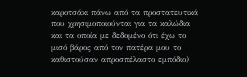καροτσάκι πάνω από τα προστατευτικά που χρησιμοποιούνται για τα καλώδια και τα οποία με δεδομένο ότι έχω το μισό βάρος από τον πατέρα μου το καθιστούσαν απροσπέλαστο εμπόδιο)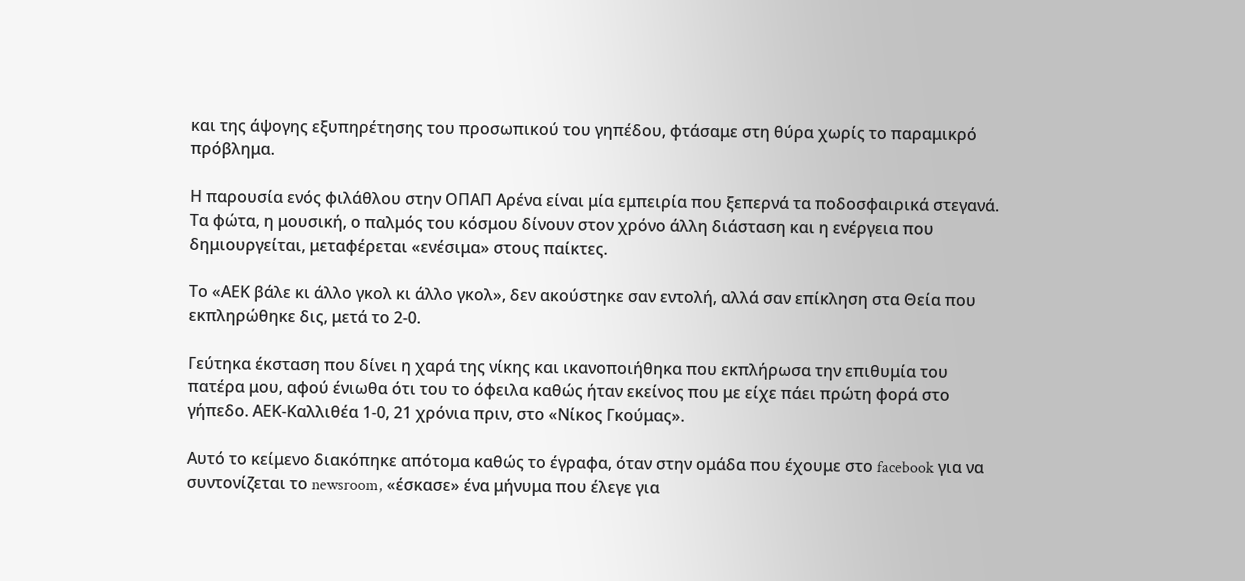και της άψογης εξυπηρέτησης του προσωπικού του γηπέδου, φτάσαμε στη θύρα χωρίς το παραμικρό πρόβλημα.

Η παρουσία ενός φιλάθλου στην ΟΠΑΠ Aρένα είναι μία εμπειρία που ξεπερνά τα ποδοσφαιρικά στεγανά. Τα φώτα, η μουσική, ο παλμός του κόσμου δίνουν στον χρόνο άλλη διάσταση και η ενέργεια που δημιουργείται, μεταφέρεται «ενέσιμα» στους παίκτες.

Το «ΑΕΚ βάλε κι άλλο γκολ κι άλλο γκολ», δεν ακούστηκε σαν εντολή, αλλά σαν επίκληση στα Θεία που εκπληρώθηκε δις, μετά το 2-0.

Γεύτηκα έκσταση που δίνει η χαρά της νίκης και ικανοποιήθηκα που εκπλήρωσα την επιθυμία του πατέρα μου, αφού ένιωθα ότι του το όφειλα καθώς ήταν εκείνος που με είχε πάει πρώτη φορά στο γήπεδο. ΑΕΚ-Καλλιθέα 1-0, 21 χρόνια πριν, στο «Νίκος Γκούμας».

Αυτό το κείμενο διακόπηκε απότομα καθώς το έγραφα, όταν στην ομάδα που έχουμε στο facebook για να συντονίζεται το newsroom, «έσκασε» ένα μήνυμα που έλεγε για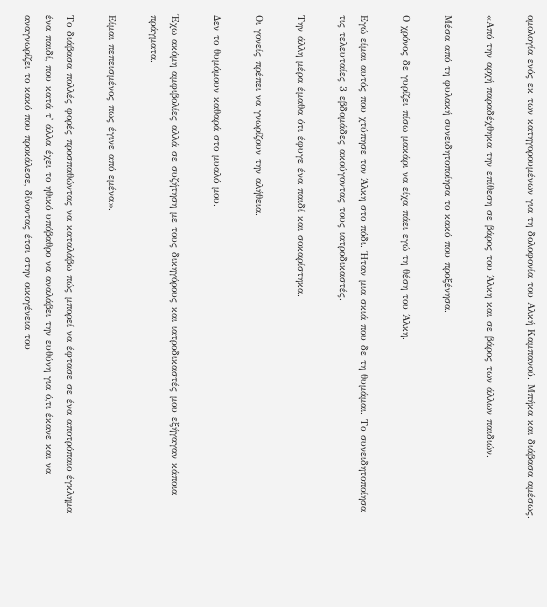ομολογία ενός εκ των κατηγορουμένων για τη δολοφονία του Αλκή Καμπανού. Μπήκα και διάβασα αμέσως.

«Από την αρχή παραδέχθηκα την επίθεση σε βάρος του Άλκη και σε βάρος των άλλων παιδιών.

Μέσα από τη φυλακή συνειδητοποίησα το κακό που προξένησα.

Ο χρόνος δε γυρίζει πίσω μακάρι να είχα πάει εγώ τη θέση του Άλκη.

Εγώ είμαι αυτός που χτύπησε τον Άλκη στο πόδι. Ήταν μια σκιά που δε τη θυμάμαι. Το συνειδητοποίησα τις τελευταίες 3 εβδομάδες ακούγοντας τους ιατροδικαστές.

Την άλλη μέρα έμαθα ότι έφυγε ένα παιδί και σοκαρίστηκα.

Οι γονείς πρέπει να γνωρίζουν την αλήθεια.

Δεν το θυμόμουν καθαρά στο μυαλό μου.

Έχω ακόμη αμφιβολίες αλλά σε συζήτηση με τους δικηγόρους και ιατροδικαστές μου εξήγαγαν κάποια πράγματα.

Είμαι πεπεισμένος πως έγινε από εμένα».

Το διάβασα πολλές φορές προσπαθώντας να καταλάβω πώς μπορεί να έφτασε σε ένα αποτρόπαιο έγκλημα ένα παιδί, που κατά τ' άλλα έχει το ηθικό υπόβαθρο να αναλάβει την ευθύνη για ό,τι έκανε και να αναγνωρίζει το κακό που προκάλεσε, δίνοντας έτσι στην οικογένεια του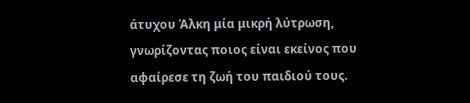άτυχου Άλκη μία μικρή λύτρωση, γνωρίζοντας ποιος είναι εκείνος που αφαίρεσε τη ζωή του παιδιού τους.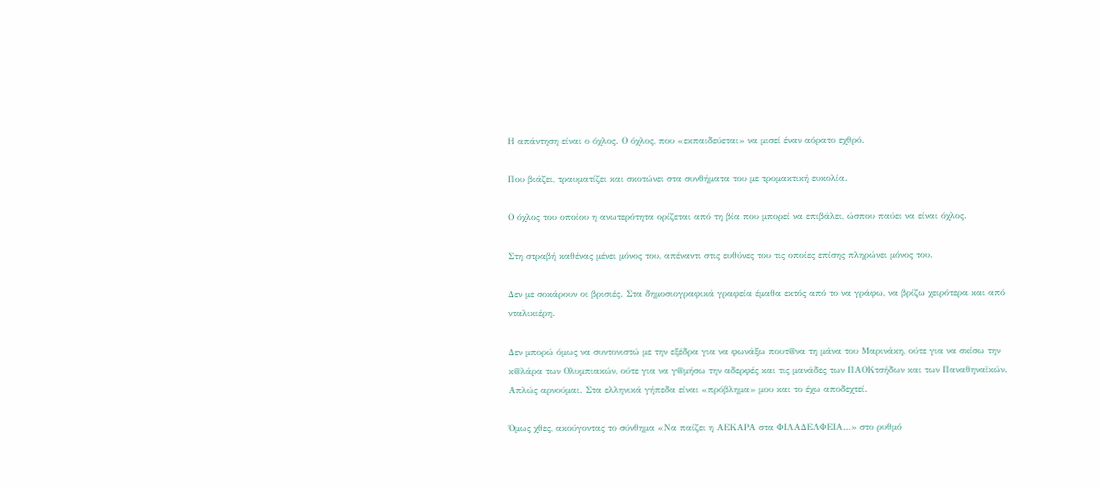Η απάντηση είναι ο όχλος. Ο όχλος, που «εκπαιδεύεται» να μισεί έναν αόρατο εχθρό.

Που βιάζει, τραυματίζει και σκοτώνει στα συνθήματα του με τρομακτική ευκολία.

Ο όχλος του οποίου η ανωτερότητα ορίζεται από τη βία που μπορεί να επιβάλει, ώσπου παύει να είναι όχλος.

Στη στραβή καθένας μένει μόνος του, απέναντι στις ευθύνες του τις οποίες επίσης πληρώνει μόνος του.

Δεν με σοκάρουν οι βρισιές. Στα δημοσιογραφικά γραφεία έμαθα εκτός από το να γράφω, να βρίζω χειρότερα και από νταλικιέρη.

Δεν μπορώ όμως να συντονιστώ με την εξέδρα για να φωνάξω πουτ@να τη μάνα του Μαρινάκη, ούτε για να σκίσω την κ@λάρα των Ολυμπιακών, ούτε για να γ@μήσω την αδερφές και τις μανάδες των ΠΑΟΚτσήδων και των Παναθηναϊκών. Απλώς αρνούμαι. Στα ελληνικά γήπεδα είναι «πρόβλημα» μου και το έχω αποδεχτεί.

Όμως χθες, ακούγοντας το σύνθημα «Να παίζει η ΑΕΚΑΡΑ στα ΦΙΛΑΔΕΛΦΕΙΑ…» στο ρυθμό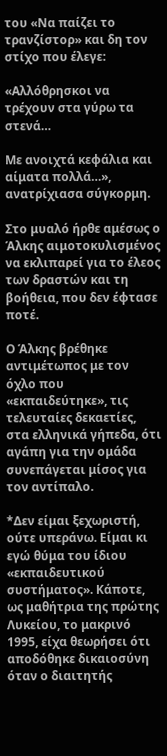του «Να παίζει το τρανζίστορ» και δη τον στίχο που έλεγε:

«Αλλόθρησκοι να τρέχουν στα γύρω τα στενά…

Με ανοιχτά κεφάλια και αίματα πολλά…», ανατρίχιασα σύγκορμη.

Στο μυαλό ήρθε αμέσως ο Άλκης αιμοτοκυλισμένος να εκλιπαρεί για το έλεος των δραστών και τη βοήθεια, που δεν έφτασε ποτέ.

Ο Άλκης βρέθηκε αντιμέτωπος με τον όχλο που «εκπαιδεύτηκε», τις τελευταίες δεκαετίες, στα ελληνικά γήπεδα, ότι αγάπη για την ομάδα συνεπάγεται μίσος για τον αντίπαλο.

*Δεν είμαι ξεχωριστή, ούτε υπεράνω. Είμαι κι εγώ θύμα του ίδιου «εκπαιδευτικού συστήματος». Κάποτε, ως μαθήτρια της πρώτης Λυκείου, το μακρινό 1995, είχα θεωρήσει ότι αποδόθηκε δικαιοσύνη όταν ο διαιτητής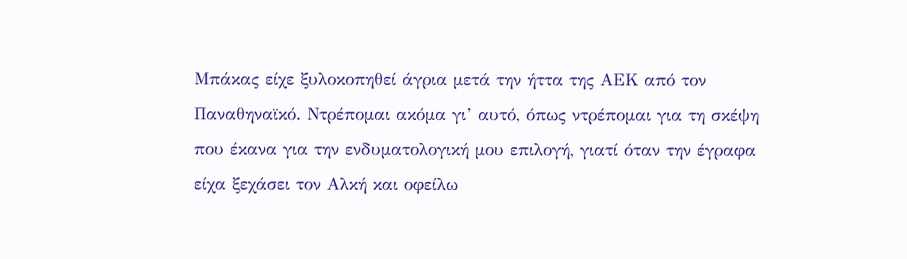Μπάκας είχε ξυλοκοπηθεί άγρια μετά την ήττα της ΑΕΚ από τον Παναθηναϊκό. Ντρέπομαι ακόμα γι’ αυτό, όπως ντρέπομαι για τη σκέψη που έκανα για την ενδυματολογική μου επιλογή, γιατί όταν την έγραφα είχα ξεχάσει τον Αλκή και οφείλω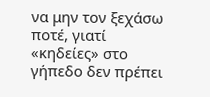να μην τον ξεχάσω ποτέ, γιατί «κηδείες» στο γήπεδο δεν πρέπει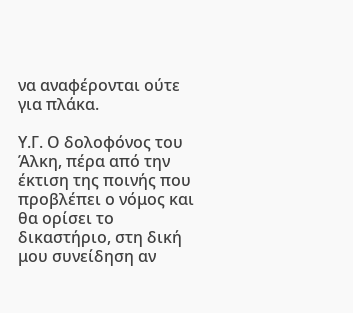να αναφέρονται ούτε για πλάκα.

Υ.Γ. Ο δολοφόνος του Άλκη, πέρα από την έκτιση της ποινής που προβλέπει ο νόμος και θα ορίσει το δικαστήριο, στη δική μου συνείδηση αν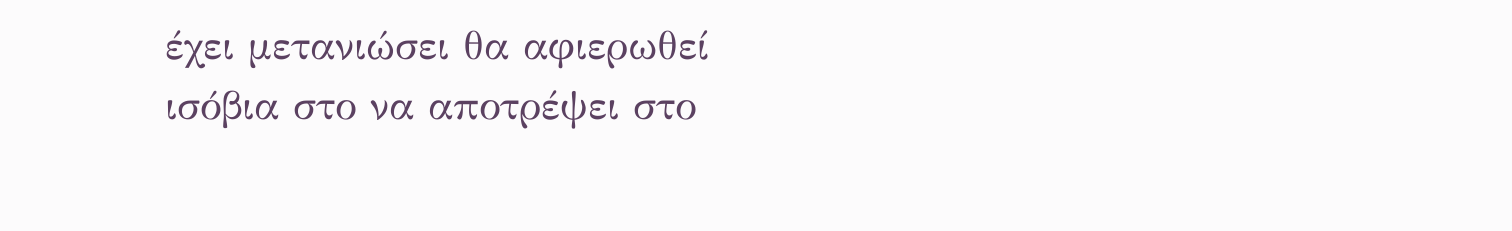έχει μετανιώσει θα αφιερωθεί ισόβια στο να αποτρέψει στο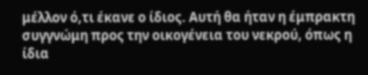μέλλον ό,τι έκανε ο ίδιος. Αυτή θα ήταν η έμπρακτη συγγνώμη προς την οικογένεια του νεκρού, όπως η ίδια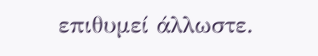επιθυμεί άλλωστε.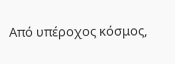Από υπέροχος κόσμος,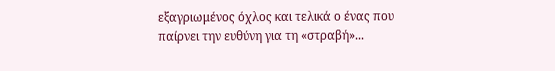εξαγριωμένος όχλος και τελικά ο ένας που παίρνει την ευθύνη για τη «στραβή»...